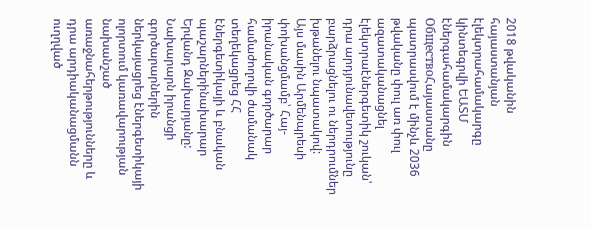2018 թվականին հայաստանյան էլեկտրահամակարգը կինտեգրվի ԵԱՏՄ էներգահամակարգին
ОбществоՀայաստանը պատրասվում է մինչև 2036 թվականը փուլ առ փուլ ազատականացնել էլեկտրաէներգետիկ շուկան՝ դրա արդյունավետությունը բարձրացնելու ու ներդրումներ խթանելու նպատակով:
Այս մասին Արմենպրեսի փոխանցմամբ՝ Հայ-իրանական գործարար համաժողովի ժամանակ տեղեկացրեց ՀՀ էներգետիկայի և բնական պաշարներինախարար Երվանդ Զախարյանը: Նախարարն իրանցի գործարարներին ներկայացրեց էներգետիկայի ոլորտում կառավարության նախանշած առաջնահերթությունները և դրա արդիականացմանն ուղղված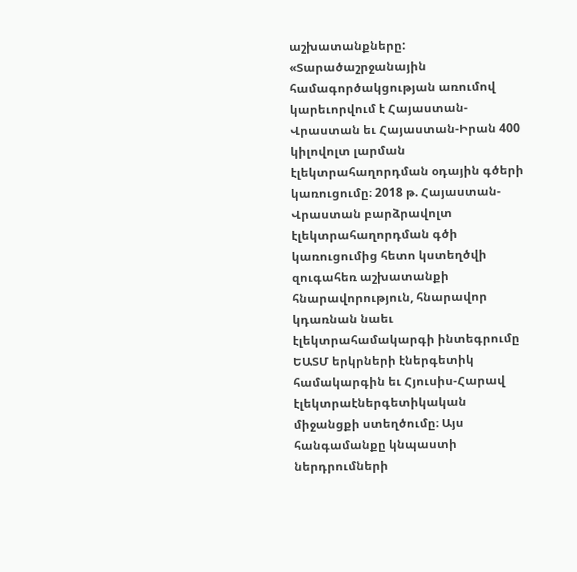աշխատանքները:
«Տարածաշրջանային համագործակցության առումով կարեւորվում է Հայաստան-Վրաստան եւ Հայաստան-Իրան 400 կիլովոլտ լարման էլեկտրահաղորդման օդային գծերի կառուցումը։ 2018 թ. Հայաստան-Վրաստան բարձրավոլտ էլեկտրահաղորդման գծի կառուցումից հետո կստեղծվի զուգահեռ աշխատանքի հնարավորություն, հնարավոր կդառնան նաեւ էլեկտրահամակարգի ինտեգրումը ԵԱՏՄ երկրների էներգետիկ համակարգին եւ Հյուսիս-Հարավ էլեկտրաէներգետիկական միջանցքի ստեղծումը։ Այս հանգամանքը կնպաստի ներդրումների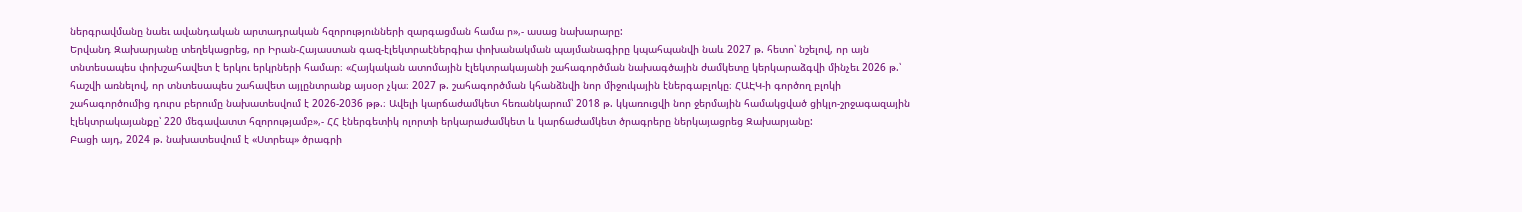ներգրավմանը նաեւ ավանդական արտադրական հզորությունների զարգացման համա ր»,- ասաց նախարարը:
Երվանդ Զախարյանը տեղեկացրեց, որ Իրան-Հայաստան գազ-էլեկտրաէներգիա փոխանակման պայմանագիրը կպահպանվի նաև 2027 թ. հետո՝ նշելով, որ այն տնտեսապես փոխշահավետ է երկու երկրների համար։ «Հայկական ատոմային էլեկտրակայանի շահագործման նախագծային ժամկետը կերկարաձգվի մինչեւ 2026 թ.՝ հաշվի առնելով, որ տնտեսապես շահավետ այլընտրանք այսօր չկա։ 2027 թ. շահագործման կհանձնվի նոր միջուկային էներգաբլոկը։ ՀԱԷԿ-ի գործող բլոկի շահագործումից դուրս բերումը նախատեսվում է 2026-2036 թթ.։ Ավելի կարճաժամկետ հեռանկարում՝ 2018 թ. կկառուցվի նոր ջերմային համակցված ցիկլո-շրջագազային էլեկտրակայանքը՝ 220 մեգավատտ հզորությամբ»,- ՀՀ էներգետիկ ոլորտի երկարաժամկետ և կարճաժամկետ ծրագրերը ներկայացրեց Զախարյանը:
Բացի այդ, 2024 թ. նախատեսվում է «Ստրեպ» ծրագրի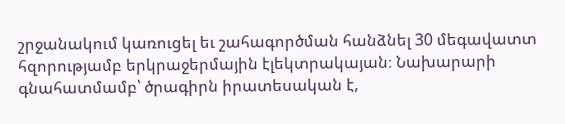շրջանակում կառուցել եւ շահագործման հանձնել 30 մեգավատտ հզորությամբ երկրաջերմային էլեկտրակայան։ Նախարարի գնահատմամբ՝ ծրագիրն իրատեսական է,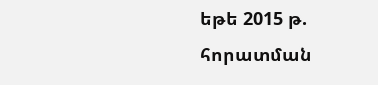եթե 2015 թ. հորատման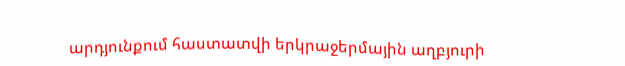արդյունքում հաստատվի երկրաջերմային աղբյուրի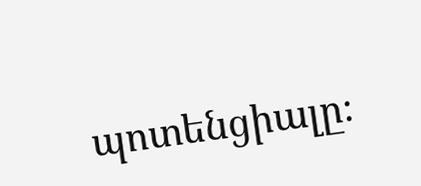պոտենցիալը։